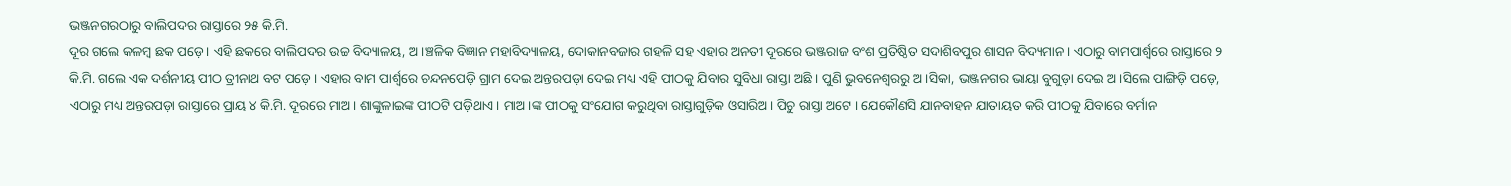ଭଞ୍ଜନଗରଠାରୁ ବାଲିପଦର ରାସ୍ତାରେ ୨୫ କି.ମି.
ଦୂର ଗଲେ କଳମ୍ବ ଛକ ପଡ଼େ। ଏହି ଛକରେ ବାଲିପଦର ଉଚ୍ଚ ବିଦ୍ୟାଳୟ, ଅ।ଞ୍ଚଳିକ ବିଜ୍ଞାନ ମହାବିଦ୍ୟାଳୟ, ଦୋକାନବଜାର ଗହଳି ସହ ଏହାର ଅନତୀ ଦୂରରେ ଭଞ୍ଜରାଜ ବଂଶ ପ୍ରତିଷ୍ଠିତ ସଦାଶିବପୁର ଶାସନ ବିଦ୍ୟମାନ । ଏଠାରୁ ବାମପାର୍ଶ୍ୱରେ ରାସ୍ତାରେ ୨ କି.ମି. ଗଲେ ଏକ ଦର୍ଶନୀୟ ପୀଠ ତ୍ରୀନାଥ ବଟ ପଡ଼େ । ଏହାର ବାମ ପାର୍ଶ୍ୱରେ ଚନ୍ଦନପେଡ଼ି ଗ୍ରାମ ଦେଇ ଅନ୍ତରପଡ଼ା ଦେଇ ମଧ୍ୟ ଏହି ପୀଠକୁ ଯିବାର ସୁବିଧା ରାସ୍ତା ଅଛି । ପୁଣି ଭୁବନେଶ୍ୱରରୁ ଅ।ସିକା, ଭଞ୍ଜନଗର ଭାୟା ବୁଗୁଡ଼ା ଦେଇ ଅ।ସିଲେ ପାଙ୍ଗିଡ଼ି ପଡ଼େ, ଏଠାରୁ ମଧ୍ୟ ଅନ୍ତରପଡ଼ା ରାସ୍ତାରେ ପ୍ରାୟ ୪ କି.ମି. ଦୂରରେ ମାଅ। ଶାଙ୍କୁଳାଇଙ୍କ ପୀଠଟି ପଡ଼ିଥାଏ । ମାଅ।ଙ୍କ ପୀଠକୁ ସଂଯୋଗ କରୁଥିବା ରାସ୍ତାଗୁଡ଼ିକ ଓସାରିଅ। ପିଚୁ ରାସ୍ତା ଅଟେ । ଯେକୌଣସି ଯାନବାହନ ଯାତାୟତ କରି ପୀଠକୁ ଯିବାରେ ବର୍ମାନ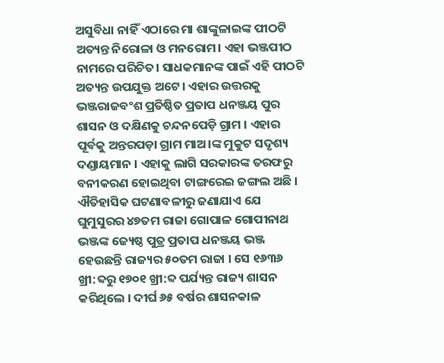ଅସୁବିଧା ନାହିଁ ଏଠାରେ ମା ଶାଙ୍କୁଳାଇଙ୍କ ପୀଠଟି ଅତ୍ୟନ୍ତ ନିରୋଳା ଓ ମନରୋମ। ଏହା ଭଞ୍ଜପୀଠ ନାମରେ ପରିଚିତ। ସାଧକମାନଙ୍କ ପାଇଁ ଏହି ପୀଠଟି ଅତ୍ୟନ୍ତ ଉପଯୁକ୍ତ ଅଟେ। ଏହାର ଉତ୍ତରକୁ ଭଞ୍ଜରାଜବଂଶ ପ୍ରତିଷ୍ଠିତ ପ୍ରତାପ ଧନଞ୍ଜୟ ପୁର ଶାସନ ଓ ଦକ୍ଷିଣକୁ ଚନ୍ଦନପେଡ଼ି ଗ୍ରାମ । ଏହାର ପୂର୍ବକୁ ଅନ୍ତରପଡ଼ା ଗ୍ରାମ ମାଅ।ଙ୍କ ମୁକୁଟ ସଦୃଶ୍ୟ ଦଣ୍ଡାୟମାନ । ଏହାକୁ ଲାଗି ସରକାରଙ୍କ ତରଫରୁ ବନୀକରଣ ହୋଇଥିବା ଟାଙ୍ଗରେଇ ଜଙ୍ଗଲ ଅଛି ।
ଐତିହାସିକ ଘଟଣାବଳୀରୁ ଜଣାଯାଏ ଯେ ଘୁମୁସୁରର ୪୭ତମ ରାଜା ଗୋପାଳ ଗୋପୀନାଥ ଭଞ୍ଜଙ୍କ ଜ୍ୟେଷ୍ଠ ପୁତ୍ର ପ୍ରତାପ ଧନଞ୍ଜୟ ଭଞ୍ଜ ହେଉଛନ୍ତି ରାଜ୍ୟର ୫୦ତମ ରାଜା । ସେ ୧୬୩୬ ଖ୍ରୀ:ବ୍ଦରୁ ୧୭୦୧ ଖ୍ରୀ:ବ୍ଦ ପର୍ଯ୍ୟନ୍ତ ରାଜ୍ୟ ଶାସନ କରିଥିଲେ । ଦୀର୍ଘ ୬୫ ବର୍ଷର ଶାସନକାଳ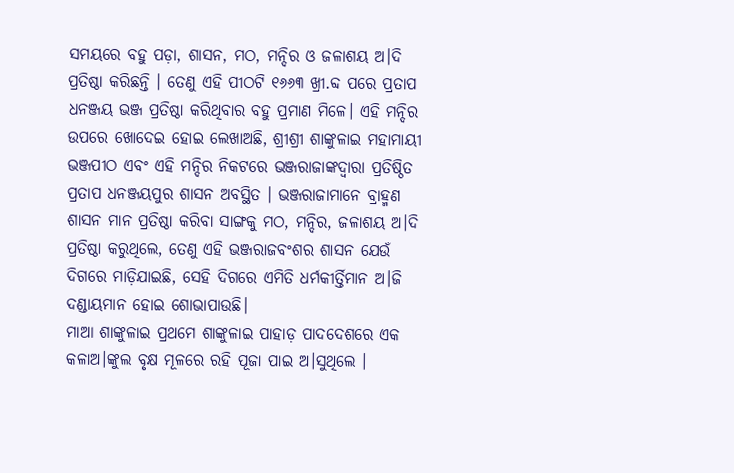ସମୟରେ ବହୁ ପଡ଼ା, ଶାସନ, ମଠ, ମନ୍ଦିର ଓ ଜଳାଶୟ ଅ।ଦି ପ୍ରତିଷ୍ଠା କରିଛନ୍ତି । ତେଣୁ ଏହି ପୀଠଟି ୧୬୬୩ ଖ୍ରୀ.ବ୍ଦ ପରେ ପ୍ରତାପ ଧନଞ୍ଜୟ ଭଞ୍ଜ ପ୍ରତିଷ୍ଠା କରିଥିବାର ବହୁ ପ୍ରମାଣ ମିଳେ। ଏହି ମନ୍ଦିର ଉପରେ ଖୋଦେଇ ହୋଇ ଲେଖାଅଛି, ଶ୍ରୀଶ୍ରୀ ଶାଙ୍କୁଳାଇ ମହାମାୟୀ ଭଞ୍ଜପୀଠ ଏବଂ ଏହି ମନ୍ଦିର ନିକଟରେ ଭଞ୍ଜରାଜାଙ୍କଦ୍ୱାରା ପ୍ରତିଷ୍ଠିତ ପ୍ରତାପ ଧନଞ୍ଜୟପୁର ଶାସନ ଅବସ୍ଥିତ । ଭଞ୍ଜରାଜାମାନେ ବ୍ରାହ୍ମଣ ଶାସନ ମାନ ପ୍ରତିଷ୍ଠା କରିବା ସାଙ୍ଗକୁ ମଠ, ମନ୍ଦିର, ଜଳାଶୟ ଅ।ଦି ପ୍ରତିଷ୍ଠା କରୁଥିଲେ, ତେଣୁ ଏହି ଭଞ୍ଜରାଜବଂଶର ଶାସନ ଯେଉଁ ଦିଗରେ ମାଡ଼ିଯାଇଛି, ସେହି ଦିଗରେ ଏମିତି ଧର୍ମକୀର୍ତ୍ତିମାନ ଅ।ଜି ଦଣ୍ଡାୟମାନ ହୋଇ ଶୋଭାପାଉଛି।
ମାଆ ଶାଙ୍କୁଳାଇ ପ୍ରଥମେ ଶାଙ୍କୁଳାଇ ପାହାଡ଼ ପାଦଦେଶରେ ଏକ କଳାଅ।ଙ୍କୁଲ ବୃକ୍ଷ ମୂଳରେ ରହି ପୂଜା ପାଇ ଅ।ସୁଥିଲେ ।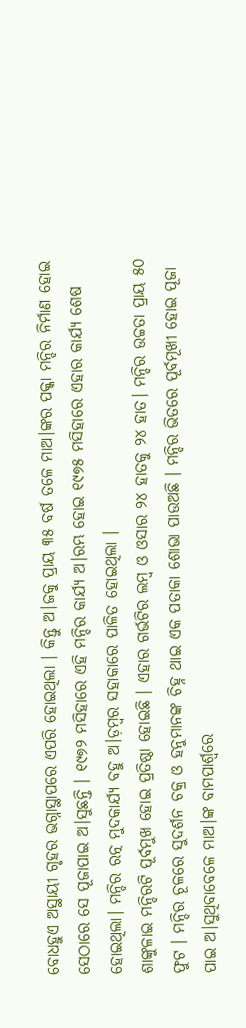ବୋଧହୁଏ ଅସ୍ଥାୟୀ ଗୃହର ଭଗ୍ନାସ୍ଥାପରେ ଏପରି ହୋଇଥିଲା । କିନ୍ତୁ ଅ।ଜକୁ ପ୍ରାୟ ୩୫ ବର୍ଷ ତଳେ ମାଅ।ଙ୍କର ପକ୍କା ମନ୍ଦିର ନିର୍ମାଣ ହୋଇ ସେଠାରେ ସେ ପୂଜାପାଇ ଅ।ସୁଛନ୍ତି । ୧୯୭୨ ମସିହାରେ ଏହି ମନ୍ଦିର କାର୍ଯ୍ୟ ଅ।ରମ୍ଭ ହୋଇ ୧୯୭୫ ମସିହାରେ ଏହାର କାର୍ଯ୍ୟ ଶେଷ ହୋଇଥିଲା। ମନ୍ଦିର ରତ୍ନ ମୁଦକାର୍ଯ୍ୟ ବହୁ ଅ।ଡ଼ମ୍ବର ସହାକାରେ ପାଳିତ ହୋଇଥିଲା ।
ଶାଙ୍କୁଳାଇ ମନ୍ଦିରଟି ପୂର୍ବମୁଖ ହୋଇ ପ୍ରତିଷ୍ଠା ହୋଇଛି । ଏହାର ଗର୍ଭଟିର ଲମ୍ବ ଓ ଓସାର ୨୪ ହାତକୁ ୨୪ ହାତ। ମନ୍ଦିର ଉଚ୍ଚତା ପ୍ରାୟ ୫୦ ଫୁଟ । ମନ୍ଦିର ଚୂଳରେ ସୁଦର୍ଶନ ଚକ୍ର ଓ ହନୁମାନଙ୍କ ଚିହ୍ନ ଥାଇ ଏକ ପତାକା ଶୋଭା ପାଉଅଛି । ମନ୍ଦିର ଭିତରେ ପୂର୍ବମୂଖୀ ହୋଇ ପୂଜା ପାଇ ଅ।ସୁଥିବାବେଳେ ମାଅ।ଙ୍କ ବାମପାର୍ଶ୍ୱରେ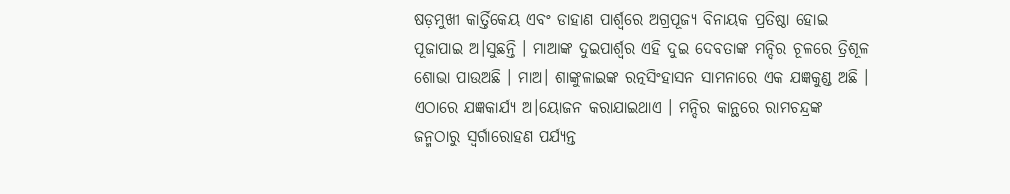ଷଡ଼ମୁଖୀ କାର୍ତ୍ତିକେୟ ଏବଂ ଡାହାଣ ପାର୍ଶ୍ୱରେ ଅଗ୍ରପୂଜ୍ୟ ବିନାୟକ ପ୍ରତିଷ୍ଠା ହୋଇ ପୂଜାପାଇ ଅ।ସୁଛନ୍ତି । ମାଆଙ୍କ ଦୁଇପାର୍ଶ୍ୱର ଏହି ଦୁଇ ଦେବତାଙ୍କ ମନ୍ଦିର ଚୂଳରେ ତ୍ରିଶୂଳ ଶୋଭା ପାଉଅଛି । ମାଅ। ଶାଙ୍କୁଳାଇଙ୍କ ରତ୍ନସିଂହାସନ ସାମନାରେ ଏକ ଯଜ୍ଞକୁଣ୍ଡ ଅଛି । ଏଠାରେ ଯଜ୍ଞକାର୍ଯ୍ୟ ଅ।ୟୋଜନ କରାଯାଇଥାଏ । ମନ୍ଦିର କାନ୍ଥରେ ରାମଚନ୍ଦ୍ରଙ୍କ ଜନ୍ମଠାରୁ ସ୍ୱର୍ଗାରୋହଣ ପର୍ଯ୍ୟନ୍ତ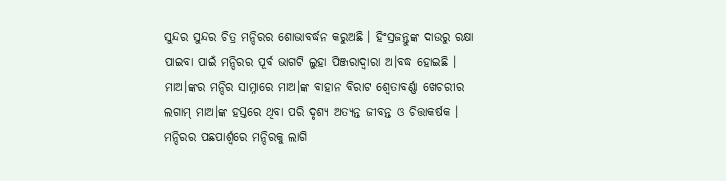ସୁନ୍ଦର ସୁନ୍ଦର ଚିତ୍ର ମନ୍ଦିରର ଶୋଭାବର୍ଦ୍ଧନ କରୁଅଛି । ହିଂସ୍ରଜନ୍ତୁଙ୍କ ଦାଉରୁ ରକ୍ଷା ପାଇବା ପାଇଁ ମନ୍ଦିରର ପୂର୍ବ ଭାଗଟି ଲୁହା ପିଞ୍ଜରାଦ୍ୱାରା ଅ।ବଦ୍ଧ ହୋଇଛି । ମାଅ।ଙ୍କର ମନ୍ଦିର ସାମ୍ନାରେ ମାଅ।ଙ୍କ ବାହାନ ବିରାଟ ଶ୍ୱେତାବର୍ଣ୍ଣା ଖେଚରୀର ଲଗାମ୍ ମାଅ।ଙ୍କ ହସ୍ତରେ ଥିବା ପରି ଦୃଶ୍ୟ ଅତ୍ୟନ୍ତ ଜୀବନ୍ତ ଓ ଚିତ୍ତାକର୍ଷକ । ମନ୍ଦିରର ପଛପାର୍ଶ୍ୱରେ ମନ୍ଦିରକୁ ଲାଗି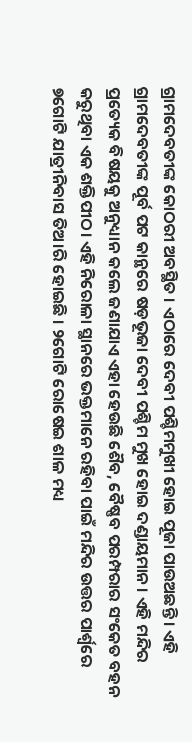ଗ୍ରାମଦେବତୀଙ୍କ କୋଠରୀ ଅବସ୍ଥିତ । ଏଠାରେ ଦେବୀ ପଶ୍ଚିମମୁଖୀ ହୋଇ ପୂଜା ପାଉଅଛନ୍ତି । ଏହି ଗ୍ରାମଦେବତୀଙ୍କ ପୂର୍ବ ପଟ କାନ୍ଥରେ ଷଡ଼ଭୂଜା ଦେବୀ ପଶ୍ଚିମ ମୁଖ ହୋଇ ଦଣ୍ଡାୟମାନ । ଏହି ମନ୍ଦିର ପ୍ରତ୍ୟେକ ବିଷୟକୁ ଅନୁଧ୍ୟାନ କଲେ ଜଣାଯାଏ ଏହା ହେଉଛି ଶୈବ, ବୈଷ୍ଣବ ପରମ୍ପରାର ସଂକେତ ବହନ କରୁଥିବା ଏକ ଶକ୍ତିପୀଠ। ଏହି ନିରୋଳା ସ୍ଥାନରେ ଭକ୍ତମାନେ ରହିବା ପାଇଁ ମନ୍ଦିର ଉତ୍ତର ପାର୍ଶ୍ୱରେ ୭ଗୋଟି ଯାତ୍ରୀନିବାସ ତିଅ।ରି ହୋଇଛି । ୨ଗୋଟି ରୋଷେଇ ଶାଳ ମଧ୍ୟ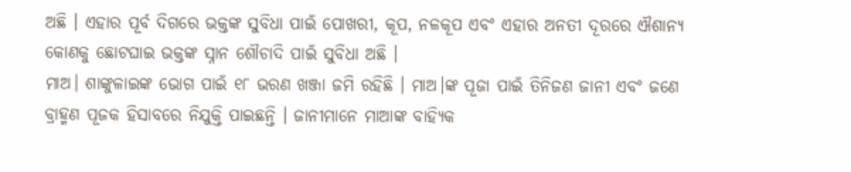ଅଛି । ଏହାର ପୂର୍ବ ଦିଗରେ ଭକ୍ତଙ୍କ ସୁବିଧା ପାଇଁ ପୋଖରୀ, କୂପ, ନଳକୂପ ଏବଂ ଏହାର ଅନତୀ ଦୂରରେ ଐଶାନ୍ୟ କୋଣକୁ ଛୋଟଘାଇ ଭକ୍ତଙ୍କ ସ୍ନାନ ଶୌଚାଦି ପାଇଁ ସୁବିଧା ଅଛି ।
ମାଅ। ଶାଙ୍କୁଳାଇଙ୍କ ଭୋଗ ପାଇଁ ୧୮ ଭରଣ ଖଞ୍ଜା ଜମି ରହିଛି । ମାଅ।ଙ୍କ ପୂଜା ପାଇଁ ତିନିଜଣ ଜାନୀ ଏବଂ ଜଣେ ବ୍ରାହ୍ମଣ ପୂଜକ ହିସାବରେ ନିଯୁକ୍ତି ପାଇଛନ୍ତି । ଜାନୀମାନେ ମାଆଙ୍କ ବାହ୍ୟିକ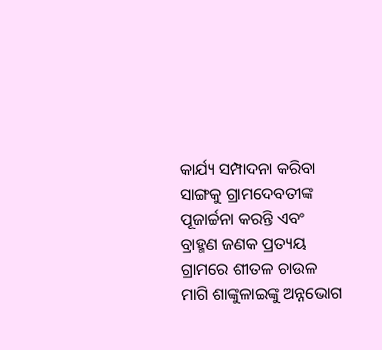କାର୍ଯ୍ୟ ସମ୍ପାଦନା କରିବା ସାଙ୍ଗକୁ ଗ୍ରାମଦେବତୀଙ୍କ ପୂଜାର୍ଚ୍ଚନା କରନ୍ତି ଏବଂ ବ୍ରାହ୍ମଣ ଜଣକ ପ୍ରତ୍ୟୟ ଗ୍ରାମରେ ଶୀତଳ ଚାଉଳ ମାଗି ଶାଙ୍କୁଳାଇଙ୍କୁ ଅନ୍ନଭୋଗ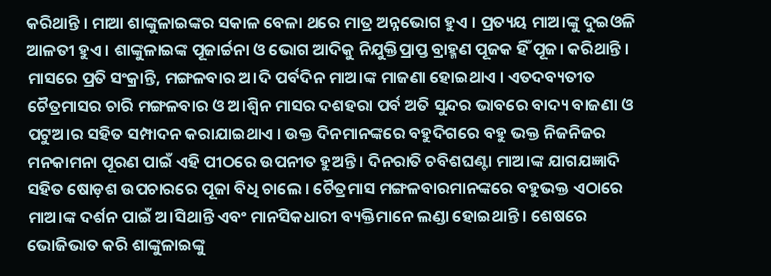କରିଥାନ୍ତି । ମାଆ ଶାଙ୍କୁଳାଇଙ୍କର ସକାଳ ବେଳା ଥରେ ମାତ୍ର ଅନ୍ନଭୋଗ ହୁଏ । ପ୍ରତ୍ୟୟ ମାଅ।ଙ୍କୁ ଦୁଇଓଳି ଆଳତୀ ହୁଏ । ଶାଙ୍କୁଳାଇଙ୍କ ପୂଜାର୍ଚ୍ଚନା ଓ ଭୋଗ ଆଦିକୁ ନିଯୁକ୍ତିପ୍ରାପ୍ତ ବ୍ରାହ୍ମଣ ପୂଜକ ହିଁ ପୂଜ। କରିଥାନ୍ତି ।
ମାସରେ ପ୍ରତି ସଂକ୍ରାନ୍ତି, ମଙ୍ଗଳବାର ଅ।ଦି ପର୍ବଦିନ ମାଅ।ଙ୍କ ମାଜଣା ହୋଇଥାଏ । ଏତଦବ୍ୟତୀତ ଚୈତ୍ରମାସର ଚାରି ମଙ୍ଗଳବାର ଓ ଅ।ଶ୍ୱିନ ମାସର ଦଶହରା ପର୍ବ ଅତି ସୁନ୍ଦର ଭାବରେ ବାଦ୍ୟ ବାଜଣା ଓ ପଟୁଅ।ର ସହିତ ସମ୍ପାଦନ କରାଯାଇଥାଏ । ଉକ୍ତ ଦିନମାନଙ୍କରେ ବହୁଦିଗରେ ବହୁ ଭକ୍ତ ନିଜନିଜର ମନକାମନା ପୂରଣ ପାଇଁ ଏହି ପୀଠରେ ଉପନୀତ ହୁଅନ୍ତି। ଦିନରାତି ଚବିଶଘଣ୍ଟା ମାଅ।ଙ୍କ ଯାଗଯଜ୍ଞାଦି ସହିତ ଷୋଡ଼ଶ ଉପଚାରରେ ପୂଜା ବିଧି ଚାଲେ । ଚୈତ୍ରମାସ ମଙ୍ଗଳବାରମାନଙ୍କରେ ବହୁଭକ୍ତ ଏଠାରେ ମାଅ।ଙ୍କ ଦର୍ଶନ ପାଇଁ ଅ।ସିଥାନ୍ତି ଏବଂ ମାନସିକଧାରୀ ବ୍ୟକ୍ତିମାନେ ଲଣ୍ଡା ହୋଇଥାନ୍ତି । ଶେଷରେ ଭୋଜିଭାତ କରି ଶାଙ୍କୁଳାଇଙ୍କୁ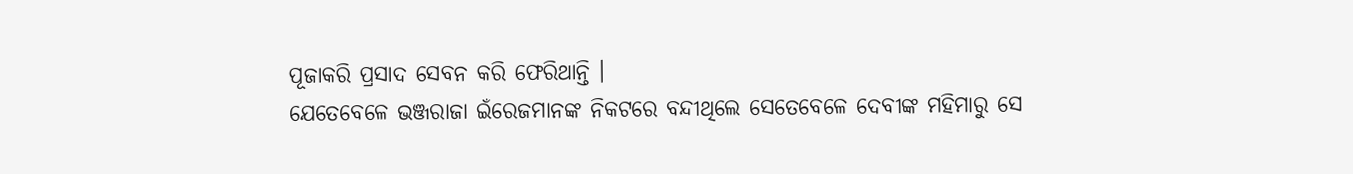ପୂଜାକରି ପ୍ରସାଦ ସେବନ କରି ଫେରିଥାନ୍ତି ।
ଯେତେବେଳେ ଭଞ୍ଜରାଜା ଇଁରେଜମାନଙ୍କ ନିକଟରେ ବନ୍ଦୀଥିଲେ ସେତେବେଳେ ଦେବୀଙ୍କ ମହିମାରୁ ସେ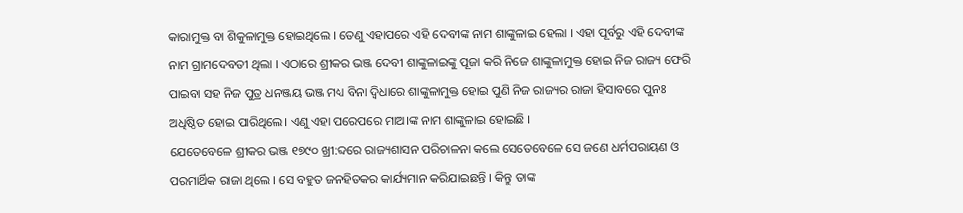କାରାମୁକ୍ତ ବା ଶିକୁଳାମୁକ୍ତ ହୋଇଥିଲେ । ତେଣୁ ଏହାପରେ ଏହି ଦେବୀଙ୍କ ନାମ ଶାଙ୍କୁଳାଇ ହେଲା । ଏହା ପୂର୍ବରୁ ଏହି ଦେବୀଙ୍କ ନାମ ଗ୍ରାମଦେବତୀ ଥିଲା । ଏଠାରେ ଶ୍ରୀକର ଭଞ୍ଜ ଦେବୀ ଶାଙ୍କୁଳାଇଙ୍କୁ ପୂଜା କରି ନିଜେ ଶାଙ୍କୁଳାମୁକ୍ତ ହୋଇ ନିଜ ରାଜ୍ୟ ଫେରି ପାଇବା ସହ ନିଜ ପୁତ୍ର ଧନଞ୍ଜୟ ଭଞ୍ଜ ମଧ୍ୟ ବିନା ଦ୍ୱିଧାରେ ଶାଙ୍କୁଳାମୁକ୍ତ ହୋଇ ପୁଣି ନିଜ ରାଜ୍ୟର ରାଜା ହିସାବରେ ପୁନଃ ଅଧିଷ୍ଠିତ ହୋଇ ପାରିଥିଲେ। ଏଣୁ ଏହା ପରେପରେ ମାଅ।ଙ୍କ ନାମ ଶାଙ୍କୁଳାଇ ହୋଇଛି ।
ଯେତେବେଳେ ଶ୍ରୀକର ଭଞ୍ଜ ୧୭୯୦ ଖ୍ରୀ:ବ୍ଦରେ ରାଜ୍ୟଶାସନ ପରିଚାଳନା କଲେ ସେତେବେଳେ ସେ ଜଣେ ଧର୍ମପରାୟଣ ଓ ପରମାର୍ଥିକ ରାଜା ଥିଲେ । ସେ ବହୁତ ଜନହିତକର କାର୍ଯ୍ୟମାନ କରିଯାଇଛନ୍ତି । କିନ୍ତୁ ତାଙ୍କ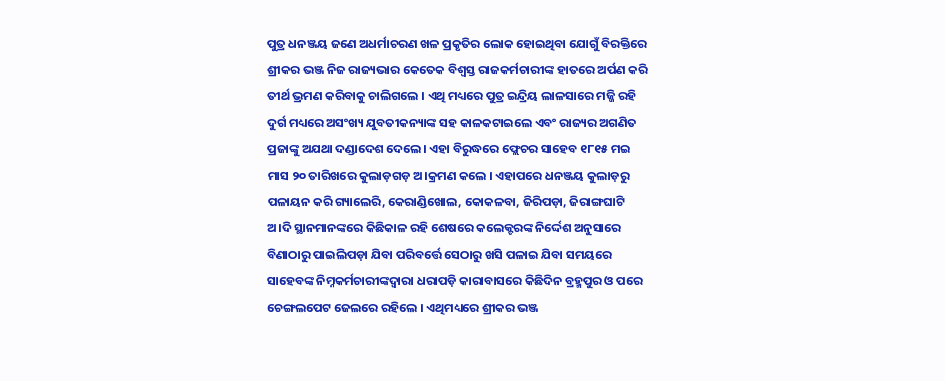ପୁତ୍ର ଧନଞ୍ଜୟ ଜଣେ ଅଧର୍ମାଚରଣ ଖଳ ପ୍ରକୃତିର ଲୋକ ହୋଇଥିବା ଯୋଗୁଁ ବିରକ୍ତିରେ ଶ୍ରୀକର ଭଞ୍ଜ ନିଜ ରାଜ୍ୟଭାର କେତେକ ବିଶ୍ୱସ୍ତ ରାଜକର୍ମଚାରୀଙ୍କ ହାତରେ ଅର୍ପଣ କରି ତୀର୍ଥ ଭ୍ରମଣ କରିବାକୁ ଚାଲିଗଲେ । ଏଥି ମଧ୍ୟରେ ପୁତ୍ର ଇନ୍ଦ୍ରିୟ ଲାଳସାରେ ମଜ୍ଜି ରହି ଦୁର୍ଗ ମଧ୍ୟରେ ଅସଂଖ୍ୟ ଯୁବତୀକନ୍ୟାଙ୍କ ସହ କାଳକଟାଇଲେ ଏବଂ ରାଜ୍ୟର ଅଗଣିତ ପ୍ରଜାଙ୍କୁ ଅଯଥା ଦଣ୍ଡାଦେଶ ଦେଲେ। ଏହା ବିରୁଦ୍ଧରେ ଫ୍ଲେଚର ସାହେବ ୧୮୧୫ ମଇ ମାସ ୨୦ ତାରିଖରେ କୁଲାଡ଼ଗଡ଼ ଅ।କ୍ରମଣ କଲେ । ଏହାପରେ ଧନଞ୍ଜୟ କୁଲାଡ଼ରୁ ପଳାୟନ କରି ଗ୍ୟାଲେରି, କେରାଣ୍ଡିଖୋଲ, କୋକଳବା, ଜିରିପଡ଼ା, ଜିରାଙ୍ଗଘାଟି ଅ।ଦି ସ୍ଥାନମାନଙ୍କରେ କିଛିକାଳ ରହି ଶେଷରେ କଲେକ୍ଟରଙ୍କ ନିର୍ଦ୍ଦେଶ ଅନୁସାରେ ବିଣାଠାରୁ ପାଇଲିପଡ଼ା ଯିବା ପରିବର୍ତ୍ତେ ସେଠାରୁ ଖସି ପଳାଇ ଯିବା ସମୟରେ ସାହେବଙ୍କ ନିମ୍ନକର୍ମଚାରୀଙ୍କଦ୍ୱାରା ଧରାପଡ଼ି କାରାବାସରେ କିଛିଦିନ ବ୍ରହ୍ମପୁର ଓ ପରେ ଚେଙ୍ଗଲପେଟ ଜେଲରେ ରହିଲେ । ଏଥିମଧ୍ୟରେ ଶ୍ରୀକର ଭଞ୍ଜ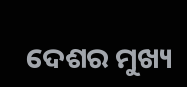ଦେଶର ମୁଖ୍ୟ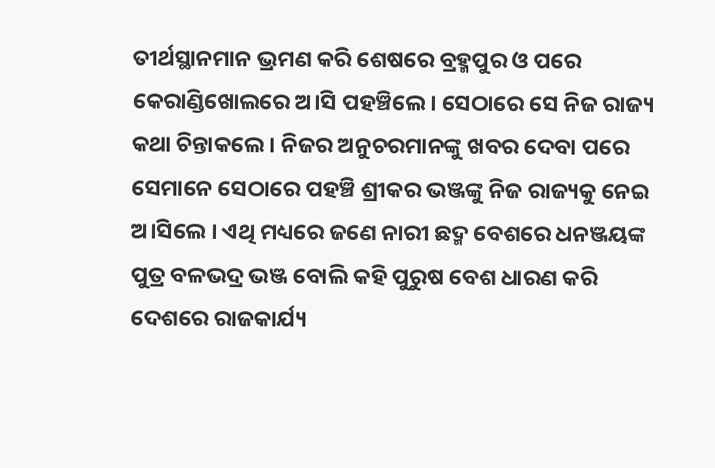ତୀର୍ଥସ୍ଥାନମାନ ଭ୍ରମଣ କରି ଶେଷରେ ବ୍ରହ୍ମପୁର ଓ ପରେ କେରାଣ୍ଡିଖୋଲରେ ଅ।ସି ପହଞ୍ଚିଲେ । ସେଠାରେ ସେ ନିଜ ରାଜ୍ୟ କଥା ଚିନ୍ତାକଲେ । ନିଜର ଅନୁଚରମାନଙ୍କୁ ଖବର ଦେବା ପରେ ସେମାନେ ସେଠାରେ ପହଞ୍ଚି ଶ୍ରୀକର ଭଞ୍ଜଙ୍କୁ ନିଜ ରାଜ୍ୟକୁ ନେଇ ଅ।ସିଲେ । ଏଥି ମଧ୍ୟରେ ଜଣେ ନାରୀ ଛଦ୍ମ ବେଶରେ ଧନଞ୍ଜୟଙ୍କ ପୁତ୍ର ବଳଭଦ୍ର ଭଞ୍ଜ ବୋଲି କହି ପୁରୁଷ ବେଶ ଧାରଣ କରି ଦେଶରେ ରାଜକାର୍ଯ୍ୟ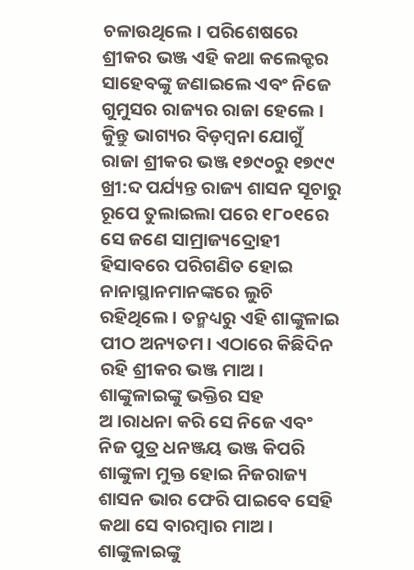ଚଳାଉଥିଲେ। ପରିଶେଷରେ ଶ୍ରୀକର ଭଞ୍ଜ ଏହି କଥା କଲେକ୍ଟର ସାହେବଙ୍କୁ ଜଣାଇଲେ ଏବଂ ନିଜେ ଗୁମୁସର ରାଜ୍ୟର ରାଜା ହେଲେ । କିୁନ୍ତୁ ଭାଗ୍ୟର ବିଡ଼ମ୍ବନା ଯୋଗୁଁ ରାଜା ଶ୍ରୀକର ଭଞ୍ଜ ୧୭୯୦ରୁ ୧୭୯୯ ଖ୍ରୀ:ବ୍ଦ ପର୍ଯ୍ୟନ୍ତ ରାଜ୍ୟ ଶାସନ ସୂଚାରୁ ରୂପେ ତୁଲାଇଲା ପରେ ୧୮୦୧ରେ ସେ ଜଣେ ସାମ୍ରାଜ୍ୟଦ୍ରୋହୀ ହିସାବରେ ପରିଗଣିତ ହୋଇ ନାନାସ୍ଥାନମାନଙ୍କରେ ଲୁଚି ରହିଥିଲେ । ତନ୍ମଧ୍ୟରୁ ଏହି ଶାଙ୍କୁଳାଇ ପୀଠ ଅନ୍ୟତମ। ଏଠାରେ କିଛିଦିନ ରହି ଶ୍ରୀକର ଭଞ୍ଜ ମାଅ। ଶାଙ୍କୁଳାଇଙ୍କୁ ଭକ୍ତିର ସହ ଅ।ରାଧନା କରି ସେ ନିଜେ ଏବଂ ନିଜ ପୁତ୍ର ଧନଞ୍ଜୟ ଭଞ୍ଜ କିପରି ଶାଙ୍କୁଳା ମୁକ୍ତ ହୋଇ ନିଜରାଜ୍ୟ ଶାସନ ଭାର ଫେରି ପାଇବେ ସେହି କଥା ସେ ବାରମ୍ବାର ମାଅ। ଶାଙ୍କୁଳାଇଙ୍କୁ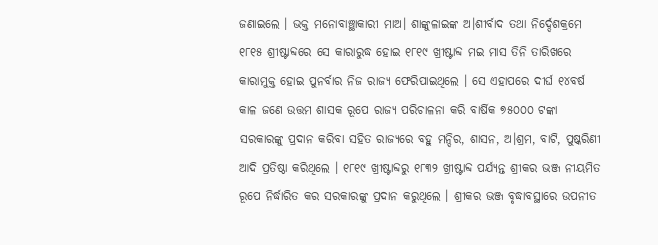ଜଣାଇଲେ । ଭକ୍ତ ମନୋବାଞ୍ଛାକାରୀ ମାଅ। ଶାଙ୍କୁଳାଇଙ୍କ ଅ।ଶୀର୍ବାଦ ତଥା ନିର୍ଦ୍ଦେଶକ୍ରମେ ୧୮୧୫ ଶ୍ରୀଷ୍ଟାବ୍ଦରେ ସେ କାରାରୁଦ୍ଧ ହୋଇ ୧୮୧୯ ଖ୍ରୀଷ୍ଟାବ୍ଦ ମଇ ମାସ ତିନି ତାରିଖରେ କାରାମୁକ୍ତ ହୋଇ ପୁନର୍ବାର ନିଜ ରାଜ୍ୟ ଫେରିପାଇଥିଲେ । ସେ ଏହାପରେ ଦୀର୍ଘ ୧୪ବର୍ଷ କାଳ ଜଣେ ଉତ୍ତମ ଶାସକ ରୂପେ ରାଜ୍ୟ ପରିଚାଳନା କରି ବାର୍ଷିକ ୭୫୦୦୦ ଟଙ୍କା ସରକାରଙ୍କୁ ପ୍ରଦାନ କରିବା ସହିତ ରାଜ୍ୟରେ ବହୁ ମନ୍ଦିର, ଶାସନ, ଅ।ଶ୍ରମ, ବାଟି, ପୁଷ୍କରିଣୀ ଆଦି ପ୍ରତିଷ୍ଠା କରିଥିଲେ । ୧୮୧୯ ଖ୍ରୀଷ୍ଟାବ୍ଦରୁ ୧୮୩୨ ଖ୍ରୀଷ୍ଟାବ୍ଦ ପର୍ଯ୍ୟନ୍ତ ଶ୍ରୀକର ଭଞ୍ଜ ନୀୟମିତ ରୂପେ ନିର୍ଦ୍ଧାରିତ କର ସରକାରଙ୍କୁ ପ୍ରଦାନ କରୁଥିଲେ । ଶ୍ରୀକର ଭଞ୍ଜ ବୃଦ୍ଧାବସ୍ଥାରେ ଉପନୀତ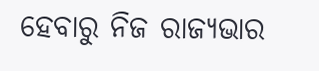ହେବାରୁ ନିଜ ରାଜ୍ୟଭାର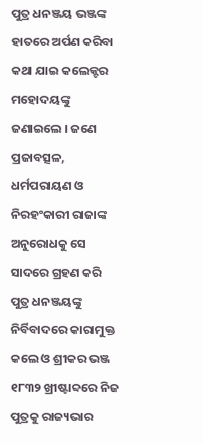ପୁତ୍ର ଧନଞ୍ଜୟ ଭଞ୍ଜଙ୍କ ହାତରେ ଅର୍ପଣ କରିବା କଥା ଯାଇ କଲେକ୍ଟର ମହୋଦୟଙ୍କୁ ଜଣାଇଲେ । ଜଣେ ପ୍ରଜାବତ୍ସଳ, ଧର୍ମପରାୟଣ ଓ ନିରହଂକାରୀ ରାଜାଙ୍କ ଅନୁରୋଧକୁ ସେ ସାଦରେ ଗ୍ରହଣ କରି ପୁତ୍ର ଧନଞ୍ଜୟଙ୍କୁ ନିର୍ବିବାଦରେ କାରାମୁକ୍ତ କଲେ ଓ ଶ୍ରୀକର ଭଞ୍ଜ ୧୮୩୨ ଖ୍ରୀଷ୍ଟାବ୍ଦରେ ନିଜ ପୁତ୍ରକୁ ରାଜ୍ୟଭାର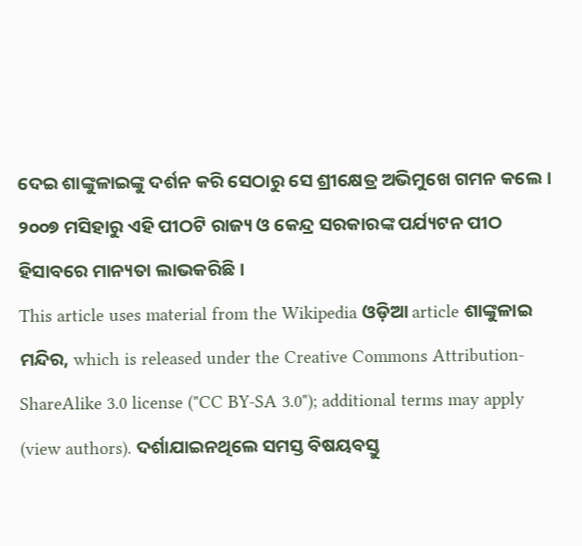ଦେଇ ଶାଙ୍କୁଳାଇଙ୍କୁ ଦର୍ଶନ କରି ସେଠାରୁ ସେ ଶ୍ରୀକ୍ଷେତ୍ର ଅଭିମୁଖେ ଗମନ କଲେ।
୨୦୦୭ ମସିହାରୁ ଏହି ପୀଠଟି ରାଜ୍ୟ ଓ କେନ୍ଦ୍ର ସରକାରଙ୍କ ପର୍ଯ୍ୟଟନ ପୀଠ ହିସାବରେ ମାନ୍ୟତା ଲାଭକରିଛି ।
This article uses material from the Wikipedia ଓଡ଼ିଆ article ଶାଙ୍କୁଳାଇ ମନ୍ଦିର, which is released under the Creative Commons Attribution-ShareAlike 3.0 license ("CC BY-SA 3.0"); additional terms may apply (view authors). ଦର୍ଶାଯାଇନଥିଲେ ସମସ୍ତ ବିଷୟବସ୍ତୁ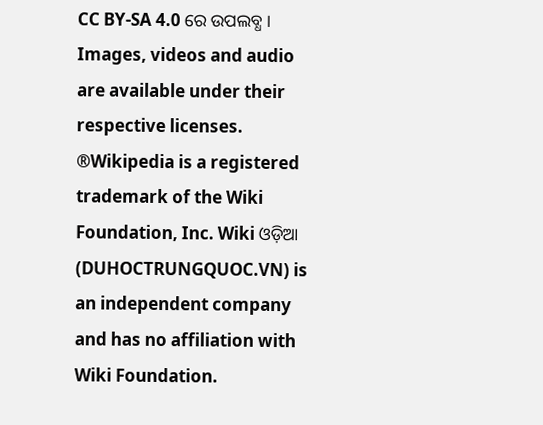CC BY-SA 4.0 ରେ ଉପଲବ୍ଧ । Images, videos and audio are available under their respective licenses.
®Wikipedia is a registered trademark of the Wiki Foundation, Inc. Wiki ଓଡ଼ିଆ (DUHOCTRUNGQUOC.VN) is an independent company and has no affiliation with Wiki Foundation.